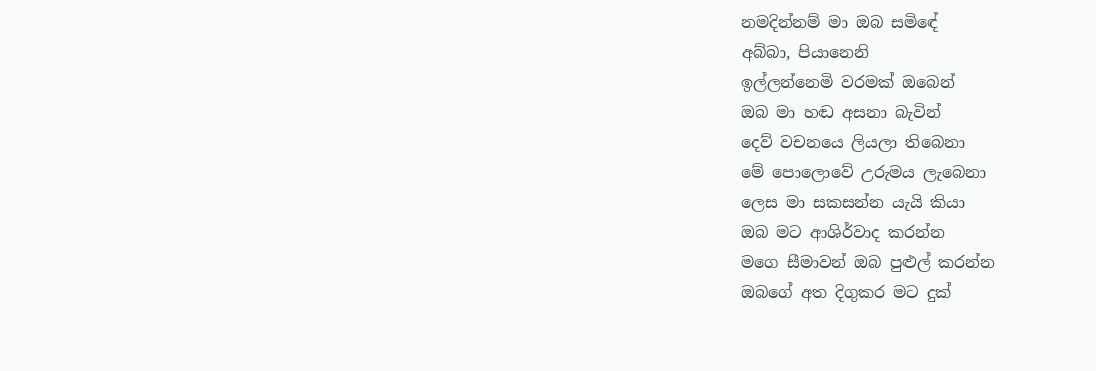නමදින්නම් මා ඔබ සමිඳේ
අබ්බා, පියානෙනි
ඉල්ලන්නෙමි වරමක් ඔබෙන්
ඔබ මා හඬ අසනා බැවින්
දෙව් වචනයෙ ලියලා තිබෙනා
මේ පොලොවේ උරුමය ලැබෙනා
ලෙස මා සකසන්න යැයි කියා
ඔබ මට ආශිර්වාද කරන්න
මගෙ සීමාවන් ඔබ පුළුල් කරන්න
ඔබගේ අත දිගුකර මට දුක්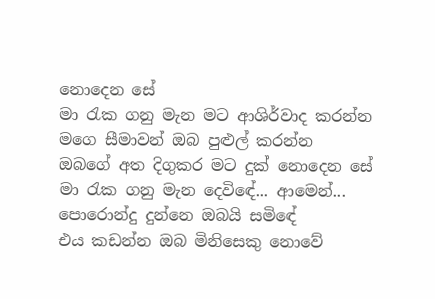නොදෙන සේ
මා රැක ගනු මැන මට ආශිර්වාද කරන්න
මගෙ සීමාවන් ඔබ පුළුල් කරන්න
ඔබගේ අත දිගුකර මට දුක් නොදෙන සේ
මා රැක ගනු මැන දෙවිඳේ... ආමෙන්...
පොරොන්දු දුන්නෙ ඔබයි සමිඳේ
එය කඩන්න ඔබ මිනිසෙකු නොවේ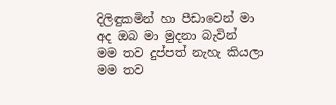දිලිඳුකමින් හා පීඩාවෙන් මා
අද ඔබ මා මුදනා බැවින්
මම තව දුප්පත් නැහැ කියලා
මම තව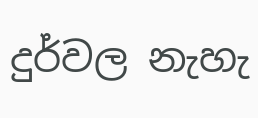දුර්වල නැහැ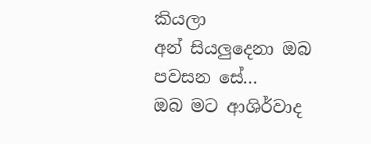කියලා
අන් සියලුදෙනා ඔබ පවසන සේ...
ඔබ මට ආශිර්වාද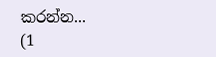කරන්න...
(1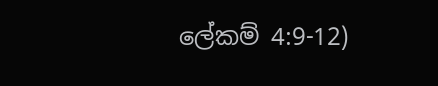ලේකම් 4:9-12)